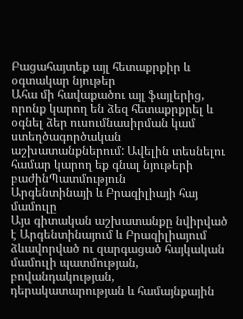Բացահայտեք այլ հետաքրքիր և օգտակար նյութեր
Ահա մի հավաքածու այլ ֆայլերից, որոնք կարող են ձեզ հետաքրքրել և օգնել ձեր ուսումնասիրման կամ ստեղծագործական աշխատանքներում: Ավելին տեսնելու համար կարող եք գնալ նյութերի բաժինՊատմություն
Արգենտինայի և Բրազիլիայի հայ մամուլը
Այս գիտական աշխատանքը նվիրված է Արգենտինայում և Բրազիլիայում ձևավորված ու զարգացած հայկական մամուլի պատմության, բովանդակության, դերակատարության և համայնքային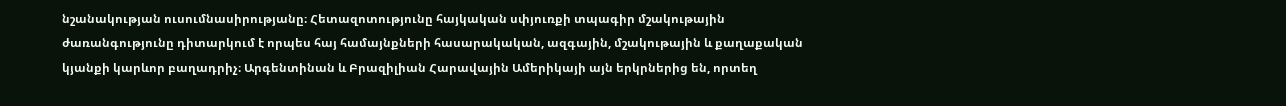նշանակության ուսումնասիրությանը։ Հետազոտությունը հայկական սփյուռքի տպագիր մշակութային ժառանգությունը դիտարկում է որպես հայ համայնքների հասարակական, ազգային, մշակութային և քաղաքական կյանքի կարևոր բաղադրիչ։ Արգենտինան և Բրազիլիան Հարավային Ամերիկայի այն երկրներից են, որտեղ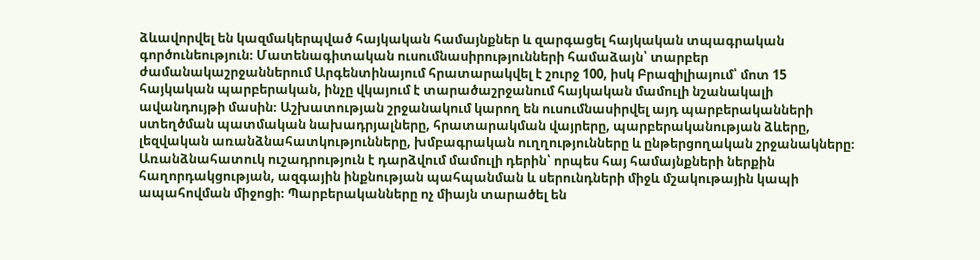ձևավորվել են կազմակերպված հայկական համայնքներ և զարգացել հայկական տպագրական գործունեություն։ Մատենագիտական ուսումնասիրությունների համաձայն՝ տարբեր ժամանակաշրջաններում Արգենտինայում հրատարակվել է շուրջ 100, իսկ Բրազիլիայում՝ մոտ 15 հայկական պարբերական, ինչը վկայում է տարածաշրջանում հայկական մամուլի նշանակալի ավանդույթի մասին։ Աշխատության շրջանակում կարող են ուսումնասիրվել այդ պարբերականների ստեղծման պատմական նախադրյալները, հրատարակման վայրերը, պարբերականության ձևերը, լեզվական առանձնահատկությունները, խմբագրական ուղղությունները և ընթերցողական շրջանակները։ Առանձնահատուկ ուշադրություն է դարձվում մամուլի դերին՝ որպես հայ համայնքների ներքին հաղորդակցության, ազգային ինքնության պահպանման և սերունդների միջև մշակութային կապի ապահովման միջոցի։ Պարբերականները ոչ միայն տարածել են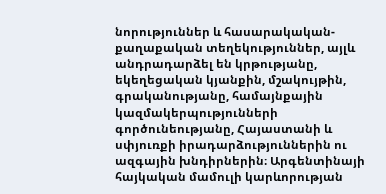նորություններ և հասարակական-քաղաքական տեղեկություններ, այլև անդրադարձել են կրթությանը, եկեղեցական կյանքին, մշակույթին, գրականությանը, համայնքային կազմակերպությունների գործունեությանը, Հայաստանի և սփյուռքի իրադարձություններին ու ազգային խնդիրներին։ Արգենտինայի հայկական մամուլի կարևորության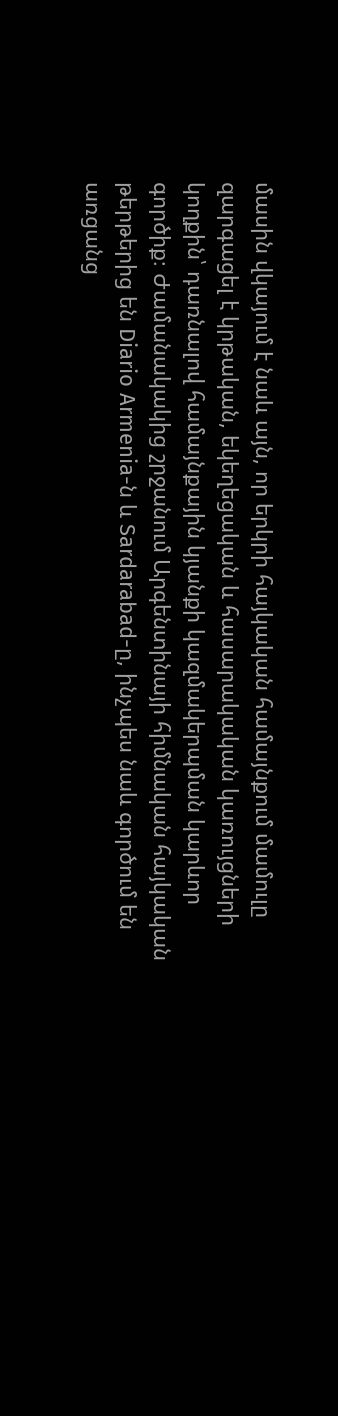մասին վկայում է նաև այն, որ երկրի հայկական համայնքում մամուլը զարգացել է կրթական, եկեղեցական և հասարակական կառույցների կողքին՝ դառնալով համայնքային կյանքի կազմակերպման կարևոր գործիք։ Ժամանակակից շրջանում Արգենտինայի հիմնական հայկական թերթերից են Diario Armenia-ն և Sardarabad-ը, ինչպես նաև գործում են առցանց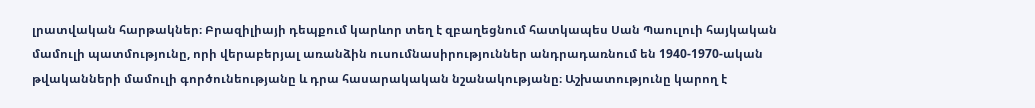լրատվական հարթակներ։ Բրազիլիայի դեպքում կարևոր տեղ է զբաղեցնում հատկապես Սան Պաուլուի հայկական մամուլի պատմությունը, որի վերաբերյալ առանձին ուսումնասիրություններ անդրադառնում են 1940-1970-ական թվականների մամուլի գործունեությանը և դրա հասարակական նշանակությանը։ Աշխատությունը կարող է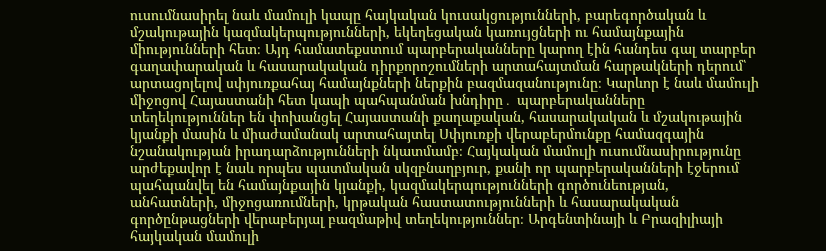ուսումնասիրել նաև մամուլի կապը հայկական կուսակցությունների, բարեգործական և մշակութային կազմակերպությունների, եկեղեցական կառույցների ու համայնքային միությունների հետ։ Այդ համատեքստում պարբերականները կարող էին հանդես գալ տարբեր գաղափարական և հասարակական դիրքորոշումների արտահայտման հարթակների դերում՝ արտացոլելով սփյուռքահայ համայնքների ներքին բազմազանությունը։ Կարևոր է նաև մամուլի միջոցով Հայաստանի հետ կապի պահպանման խնդիրը․ պարբերականները տեղեկություններ են փոխանցել Հայաստանի քաղաքական, հասարակական և մշակութային կյանքի մասին և միաժամանակ արտահայտել Սփյուռքի վերաբերմունքը համազգային նշանակության իրադարձությունների նկատմամբ։ Հայկական մամուլի ուսումնասիրությունը արժեքավոր է նաև որպես պատմական սկզբնաղբյուր, քանի որ պարբերականների էջերում պահպանվել են համայնքային կյանքի, կազմակերպությունների գործունեության, անհատների, միջոցառումների, կրթական հաստատությունների և հասարակական գործընթացների վերաբերյալ բազմաթիվ տեղեկություններ։ Արգենտինայի և Բրազիլիայի հայկական մամուլի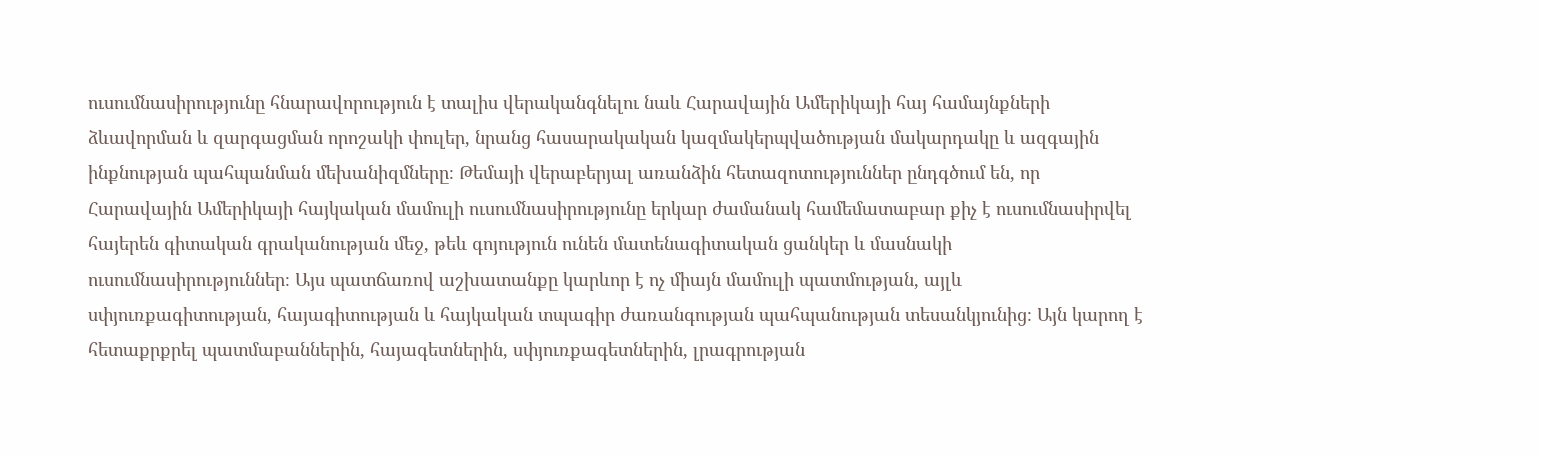ուսումնասիրությունը հնարավորություն է տալիս վերականգնելու նաև Հարավային Ամերիկայի հայ համայնքների ձևավորման և զարգացման որոշակի փուլեր, նրանց հասարակական կազմակերպվածության մակարդակը և ազգային ինքնության պահպանման մեխանիզմները։ Թեմայի վերաբերյալ առանձին հետազոտություններ ընդգծում են, որ Հարավային Ամերիկայի հայկական մամուլի ուսումնասիրությունը երկար ժամանակ համեմատաբար քիչ է ուսումնասիրվել հայերեն գիտական գրականության մեջ, թեև գոյություն ունեն մատենագիտական ցանկեր և մասնակի ուսումնասիրություններ։ Այս պատճառով աշխատանքը կարևոր է ոչ միայն մամուլի պատմության, այլև սփյուռքագիտության, հայագիտության և հայկական տպագիր ժառանգության պահպանության տեսանկյունից։ Այն կարող է հետաքրքրել պատմաբաններին, հայագետներին, սփյուռքագետներին, լրագրության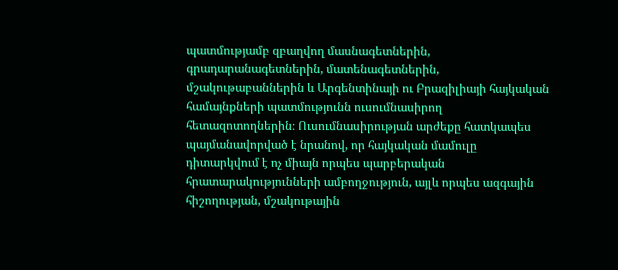պատմությամբ զբաղվող մասնագետներին, գրադարանագետներին, մատենագետներին, մշակութաբաններին և Արգենտինայի ու Բրազիլիայի հայկական համայնքների պատմությունն ուսումնասիրող հետազոտողներին։ Ուսումնասիրության արժեքը հատկապես պայմանավորված է նրանով, որ հայկական մամուլը դիտարկվում է ոչ միայն որպես պարբերական հրատարակությունների ամբողջություն, այլև որպես ազգային հիշողության, մշակութային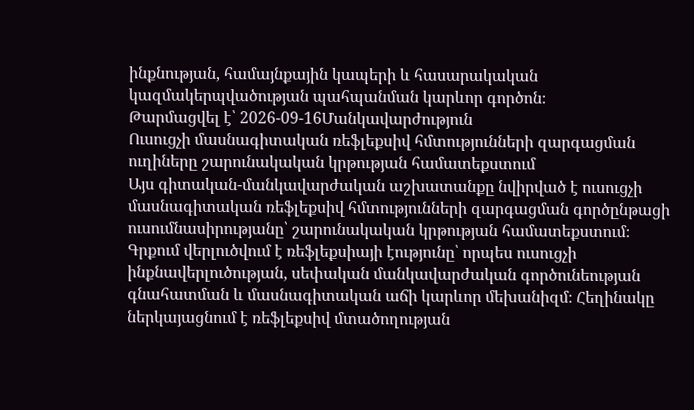ինքնության, համայնքային կապերի և հասարակական կազմակերպվածության պահպանման կարևոր գործոն։
Թարմացվել է՝ 2026-09-16Մանկավարժություն
Ուսուցչի մասնագիտական ռեֆլեքսիվ հմտությունների զարգացման ուղիները շարունակական կրթության համատեքստում
Այս գիտական-մանկավարժական աշխատանքը նվիրված է ուսուցչի մասնագիտական ռեֆլեքսիվ հմտությունների զարգացման գործընթացի ուսումնասիրությանը՝ շարունակական կրթության համատեքստում։ Գրքում վերլուծվում է ռեֆլեքսիայի էությունը՝ որպես ուսուցչի ինքնավերլուծության, սեփական մանկավարժական գործունեության գնահատման և մասնագիտական աճի կարևոր մեխանիզմ։ Հեղինակը ներկայացնում է ռեֆլեքսիվ մտածողության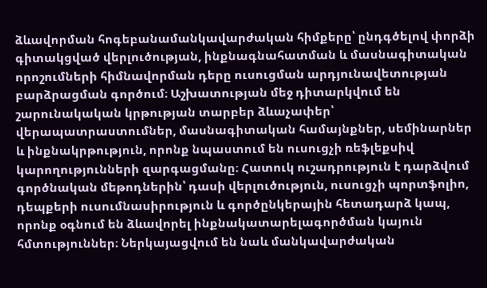ձևավորման հոգեբանամանկավարժական հիմքերը՝ ընդգծելով փորձի գիտակցված վերլուծության, ինքնագնահատման և մասնագիտական որոշումների հիմնավորման դերը ուսուցման արդյունավետության բարձրացման գործում։ Աշխատության մեջ դիտարկվում են շարունակական կրթության տարբեր ձևաչափեր՝ վերապատրաստումներ, մասնագիտական համայնքներ, սեմինարներ և ինքնակրթություն, որոնք նպաստում են ուսուցչի ռեֆլեքսիվ կարողությունների զարգացմանը։ Հատուկ ուշադրություն է դարձվում գործնական մեթոդներին՝ դասի վերլուծություն, ուսուցչի պորտֆոլիո, դեպքերի ուսումնասիրություն և գործընկերային հետադարձ կապ, որոնք օգնում են ձևավորել ինքնակատարելագործման կայուն հմտություններ։ Ներկայացվում են նաև մանկավարժական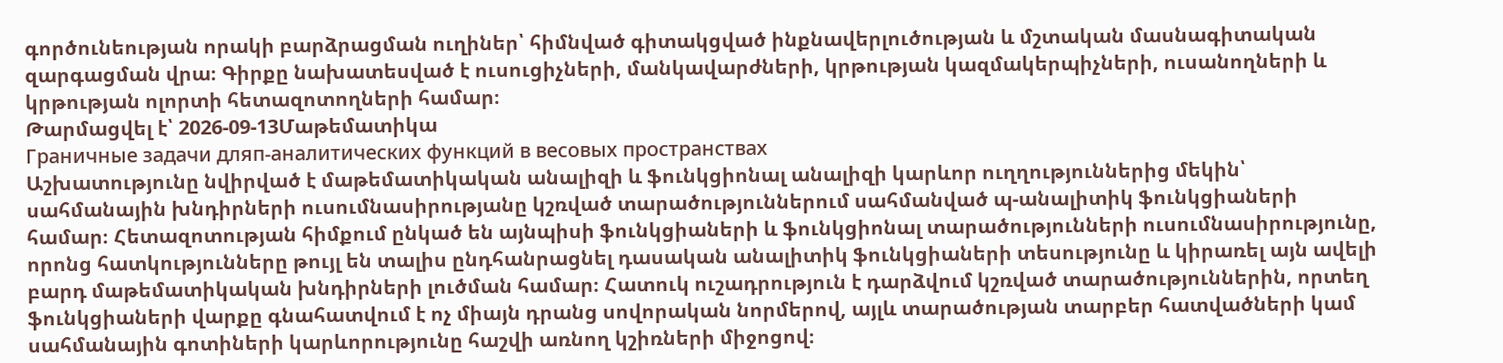գործունեության որակի բարձրացման ուղիներ՝ հիմնված գիտակցված ինքնավերլուծության և մշտական մասնագիտական զարգացման վրա։ Գիրքը նախատեսված է ուսուցիչների, մանկավարժների, կրթության կազմակերպիչների, ուսանողների և կրթության ոլորտի հետազոտողների համար։
Թարմացվել է՝ 2026-09-13Մաթեմատիկա
Граничные задачи дляп-аналитических функций в весовых пространствах
Աշխատությունը նվիրված է մաթեմատիկական անալիզի և ֆունկցիոնալ անալիզի կարևոր ուղղություններից մեկին՝ սահմանային խնդիրների ուսումնասիրությանը կշռված տարածություններում սահմանված պ-անալիտիկ ֆունկցիաների համար։ Հետազոտության հիմքում ընկած են այնպիսի ֆունկցիաների և ֆունկցիոնալ տարածությունների ուսումնասիրությունը, որոնց հատկությունները թույլ են տալիս ընդհանրացնել դասական անալիտիկ ֆունկցիաների տեսությունը և կիրառել այն ավելի բարդ մաթեմատիկական խնդիրների լուծման համար։ Հատուկ ուշադրություն է դարձվում կշռված տարածություններին, որտեղ ֆունկցիաների վարքը գնահատվում է ոչ միայն դրանց սովորական նորմերով, այլև տարածության տարբեր հատվածների կամ սահմանային գոտիների կարևորությունը հաշվի առնող կշիռների միջոցով։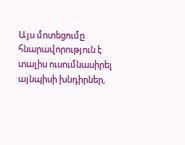Այս մոտեցումը հնարավորություն է տալիս ուսումնասիրել այնպիսի խնդիրներ,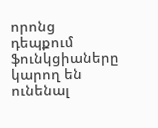որոնց դեպքում ֆունկցիաները կարող են ունենալ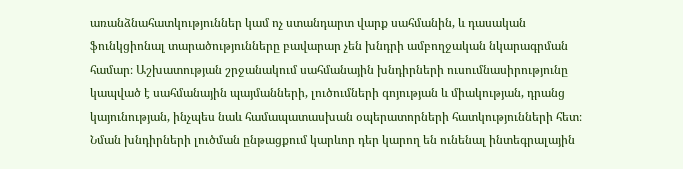առանձնահատկություններ կամ ոչ ստանդարտ վարք սահմանին, և դասական ֆունկցիոնալ տարածությունները բավարար չեն խնդրի ամբողջական նկարագրման համար։ Աշխատության շրջանակում սահմանային խնդիրների ուսումնասիրությունը կապված է սահմանային պայմանների, լուծումների գոյության և միակության, դրանց կայունության, ինչպես նաև համապատասխան օպերատորների հատկությունների հետ։ Նման խնդիրների լուծման ընթացքում կարևոր դեր կարող են ունենալ ինտեգրալային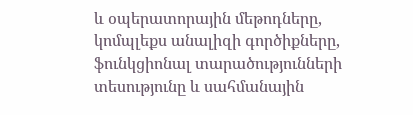և օպերատորային մեթոդները, կոմպլեքս անալիզի գործիքները, ֆունկցիոնալ տարածությունների տեսությունը և սահմանային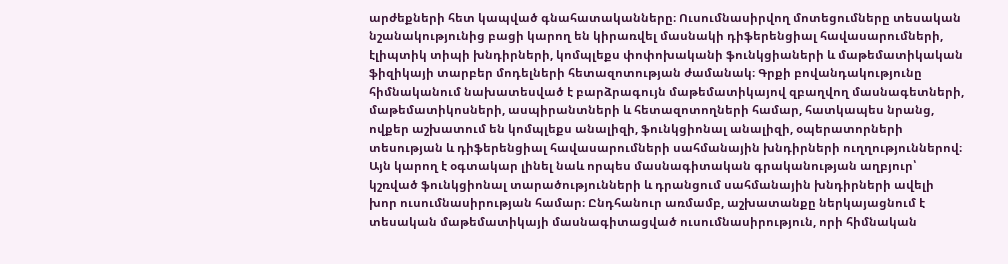արժեքների հետ կապված գնահատականները։ Ուսումնասիրվող մոտեցումները տեսական նշանակությունից բացի կարող են կիրառվել մասնակի դիֆերենցիալ հավասարումների, էլիպտիկ տիպի խնդիրների, կոմպլեքս փոփոխականի ֆունկցիաների և մաթեմատիկական ֆիզիկայի տարբեր մոդելների հետազոտության ժամանակ։ Գրքի բովանդակությունը հիմնականում նախատեսված է բարձրագույն մաթեմատիկայով զբաղվող մասնագետների, մաթեմատիկոսների, ասպիրանտների և հետազոտողների համար, հատկապես նրանց, ովքեր աշխատում են կոմպլեքս անալիզի, ֆունկցիոնալ անալիզի, օպերատորների տեսության և դիֆերենցիալ հավասարումների սահմանային խնդիրների ուղղություններով։ Այն կարող է օգտակար լինել նաև որպես մասնագիտական գրականության աղբյուր՝ կշռված ֆունկցիոնալ տարածությունների և դրանցում սահմանային խնդիրների ավելի խոր ուսումնասիրության համար։ Ընդհանուր առմամբ, աշխատանքը ներկայացնում է տեսական մաթեմատիկայի մասնագիտացված ուսումնասիրություն, որի հիմնական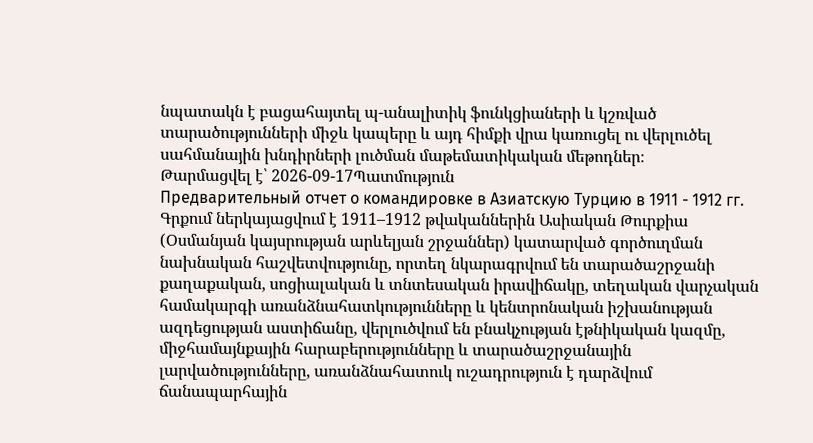նպատակն է բացահայտել պ-անալիտիկ ֆունկցիաների և կշռված տարածությունների միջև կապերը և այդ հիմքի վրա կառուցել ու վերլուծել սահմանային խնդիրների լուծման մաթեմատիկական մեթոդներ։
Թարմացվել է՝ 2026-09-17Պատմություն
Предварительный отчет о командировке в Азиатскую Турцию в 1911 - 1912 гг.
Գրքում ներկայացվում է 1911–1912 թվականներին Ասիական Թուրքիա (Օսմանյան կայսրության արևելյան շրջաններ) կատարված գործուղման նախնական հաշվետվությունը, որտեղ նկարագրվում են տարածաշրջանի քաղաքական, սոցիալական և տնտեսական իրավիճակը, տեղական վարչական համակարգի առանձնահատկությունները և կենտրոնական իշխանության ազդեցության աստիճանը, վերլուծվում են բնակչության էթնիկական կազմը, միջհամայնքային հարաբերությունները և տարածաշրջանային լարվածությունները, առանձնահատուկ ուշադրություն է դարձվում ճանապարհային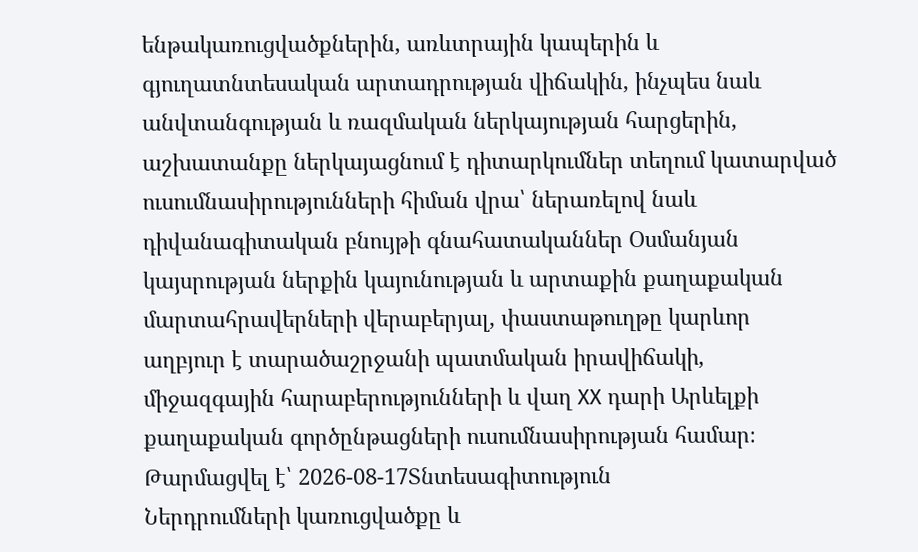ենթակառուցվածքներին, առևտրային կապերին և գյուղատնտեսական արտադրության վիճակին, ինչպես նաև անվտանգության և ռազմական ներկայության հարցերին, աշխատանքը ներկայացնում է դիտարկումներ տեղում կատարված ուսումնասիրությունների հիման վրա՝ ներառելով նաև դիվանագիտական բնույթի գնահատականներ Օսմանյան կայսրության ներքին կայունության և արտաքին քաղաքական մարտահրավերների վերաբերյալ, փաստաթուղթը կարևոր աղբյուր է տարածաշրջանի պատմական իրավիճակի, միջազգային հարաբերությունների և վաղ XX դարի Արևելքի քաղաքական գործընթացների ուսումնասիրության համար։
Թարմացվել է՝ 2026-08-17Տնտեսագիտություն
Ներդրումների կառուցվածքը և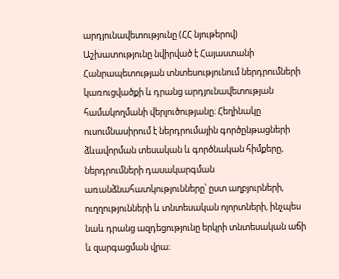արդյունավետությունը (ՀՀ նյութերով)
Աշխատությունը նվիրված է Հայաստանի Հանրապետության տնտեսությունում ներդրումների կառուցվածքի և դրանց արդյունավետության համակողմանի վերլուծությանը։ Հեղինակը ուսումնասիրում է ներդրումային գործընթացների ձևավորման տեսական և գործնական հիմքերը, ներդրումների դասակարգման առանձնահատկությունները՝ ըստ աղբյուրների, ուղղությունների և տնտեսական ոլորտների, ինչպես նաև դրանց ազդեցությունը երկրի տնտեսական աճի և զարգացման վրա։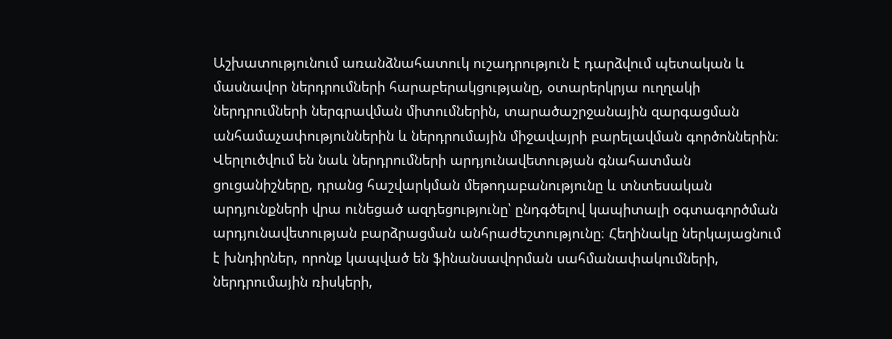Աշխատությունում առանձնահատուկ ուշադրություն է դարձվում պետական և մասնավոր ներդրումների հարաբերակցությանը, օտարերկրյա ուղղակի ներդրումների ներգրավման միտումներին, տարածաշրջանային զարգացման անհամաչափություններին և ներդրումային միջավայրի բարելավման գործոններին։ Վերլուծվում են նաև ներդրումների արդյունավետության գնահատման ցուցանիշները, դրանց հաշվարկման մեթոդաբանությունը և տնտեսական արդյունքների վրա ունեցած ազդեցությունը՝ ընդգծելով կապիտալի օգտագործման արդյունավետության բարձրացման անհրաժեշտությունը։ Հեղինակը ներկայացնում է խնդիրներ, որոնք կապված են ֆինանսավորման սահմանափակումների, ներդրումային ռիսկերի,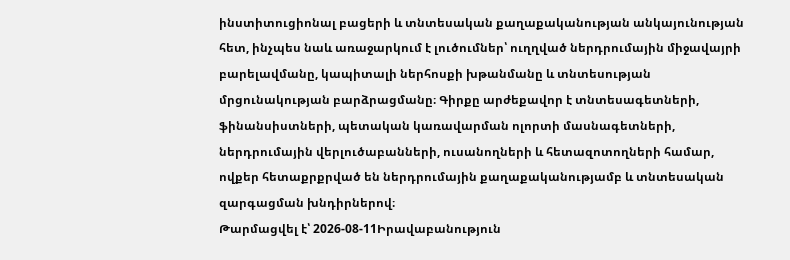ինստիտուցիոնալ բացերի և տնտեսական քաղաքականության անկայունության հետ, ինչպես նաև առաջարկում է լուծումներ՝ ուղղված ներդրումային միջավայրի բարելավմանը, կապիտալի ներհոսքի խթանմանը և տնտեսության մրցունակության բարձրացմանը։ Գիրքը արժեքավոր է տնտեսագետների, ֆինանսիստների, պետական կառավարման ոլորտի մասնագետների, ներդրումային վերլուծաբանների, ուսանողների և հետազոտողների համար, ովքեր հետաքրքրված են ներդրումային քաղաքականությամբ և տնտեսական զարգացման խնդիրներով։
Թարմացվել է՝ 2026-08-11Իրավաբանություն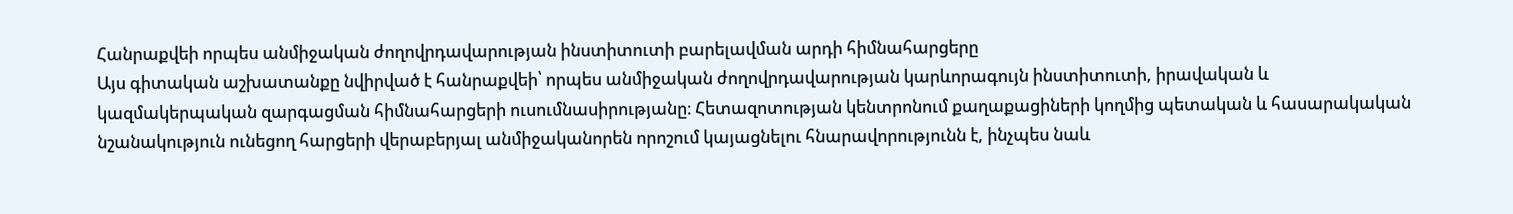Հանրաքվեի որպես անմիջական ժողովրդավարության ինստիտուտի բարելավման արդի հիմնահարցերը
Այս գիտական աշխատանքը նվիրված է հանրաքվեի՝ որպես անմիջական ժողովրդավարության կարևորագույն ինստիտուտի, իրավական և կազմակերպական զարգացման հիմնահարցերի ուսումնասիրությանը։ Հետազոտության կենտրոնում քաղաքացիների կողմից պետական և հասարակական նշանակություն ունեցող հարցերի վերաբերյալ անմիջականորեն որոշում կայացնելու հնարավորությունն է, ինչպես նաև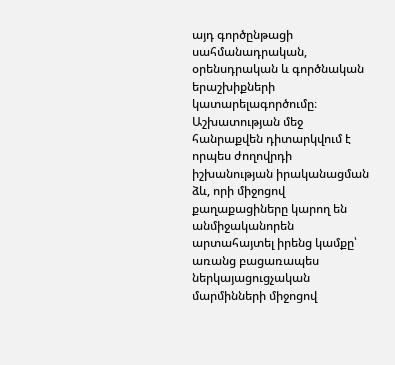այդ գործընթացի սահմանադրական, օրենսդրական և գործնական երաշխիքների կատարելագործումը։ Աշխատության մեջ հանրաքվեն դիտարկվում է որպես ժողովրդի իշխանության իրականացման ձև, որի միջոցով քաղաքացիները կարող են անմիջականորեն արտահայտել իրենց կամքը՝ առանց բացառապես ներկայացուցչական մարմինների միջոցով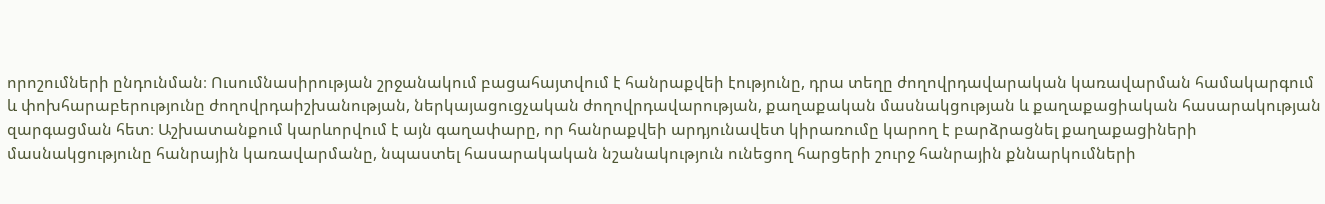որոշումների ընդունման։ Ուսումնասիրության շրջանակում բացահայտվում է հանրաքվեի էությունը, դրա տեղը ժողովրդավարական կառավարման համակարգում և փոխհարաբերությունը ժողովրդաիշխանության, ներկայացուցչական ժողովրդավարության, քաղաքական մասնակցության և քաղաքացիական հասարակության զարգացման հետ։ Աշխատանքում կարևորվում է այն գաղափարը, որ հանրաքվեի արդյունավետ կիրառումը կարող է բարձրացնել քաղաքացիների մասնակցությունը հանրային կառավարմանը, նպաստել հասարակական նշանակություն ունեցող հարցերի շուրջ հանրային քննարկումների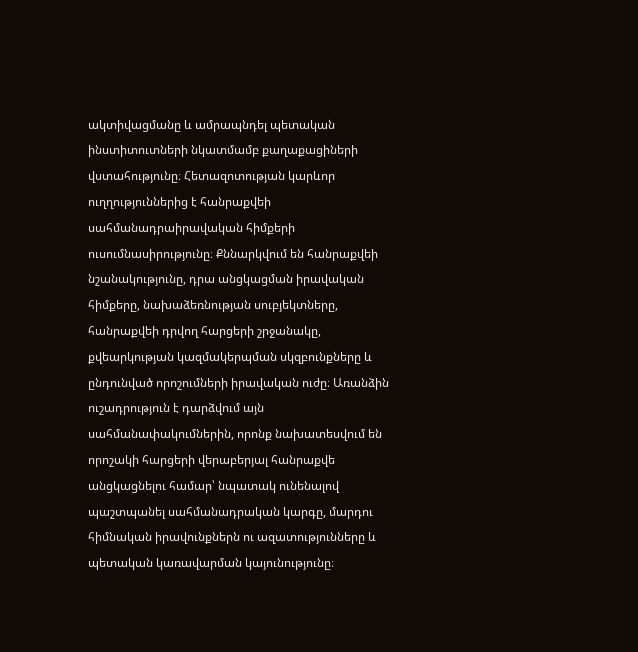ակտիվացմանը և ամրապնդել պետական ինստիտուտների նկատմամբ քաղաքացիների վստահությունը։ Հետազոտության կարևոր ուղղություններից է հանրաքվեի սահմանադրաիրավական հիմքերի ուսումնասիրությունը։ Քննարկվում են հանրաքվեի նշանակությունը, դրա անցկացման իրավական հիմքերը, նախաձեռնության սուբյեկտները, հանրաքվեի դրվող հարցերի շրջանակը, քվեարկության կազմակերպման սկզբունքները և ընդունված որոշումների իրավական ուժը։ Առանձին ուշադրություն է դարձվում այն սահմանափակումներին, որոնք նախատեսվում են որոշակի հարցերի վերաբերյալ հանրաքվե անցկացնելու համար՝ նպատակ ունենալով պաշտպանել սահմանադրական կարգը, մարդու հիմնական իրավունքներն ու ազատությունները և պետական կառավարման կայունությունը։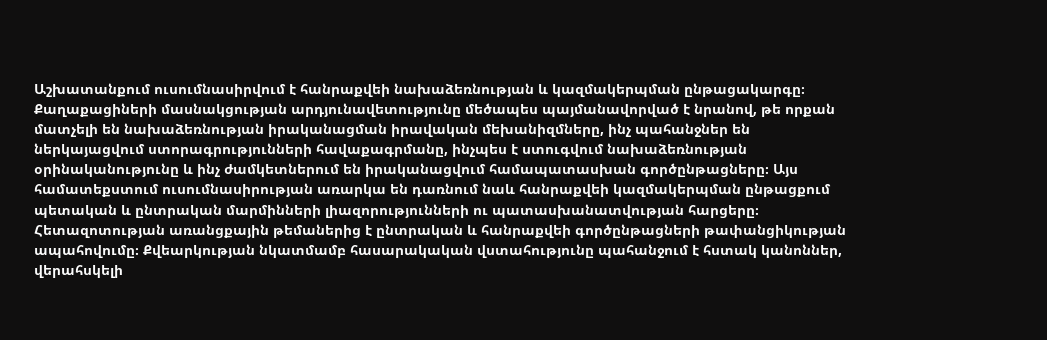Աշխատանքում ուսումնասիրվում է հանրաքվեի նախաձեռնության և կազմակերպման ընթացակարգը։ Քաղաքացիների մասնակցության արդյունավետությունը մեծապես պայմանավորված է նրանով, թե որքան մատչելի են նախաձեռնության իրականացման իրավական մեխանիզմները, ինչ պահանջներ են ներկայացվում ստորագրությունների հավաքագրմանը, ինչպես է ստուգվում նախաձեռնության օրինականությունը և ինչ ժամկետներում են իրականացվում համապատասխան գործընթացները։ Այս համատեքստում ուսումնասիրության առարկա են դառնում նաև հանրաքվեի կազմակերպման ընթացքում պետական և ընտրական մարմինների լիազորությունների ու պատասխանատվության հարցերը։ Հետազոտության առանցքային թեմաներից է ընտրական և հանրաքվեի գործընթացների թափանցիկության ապահովումը։ Քվեարկության նկատմամբ հասարակական վստահությունը պահանջում է հստակ կանոններ, վերահսկելի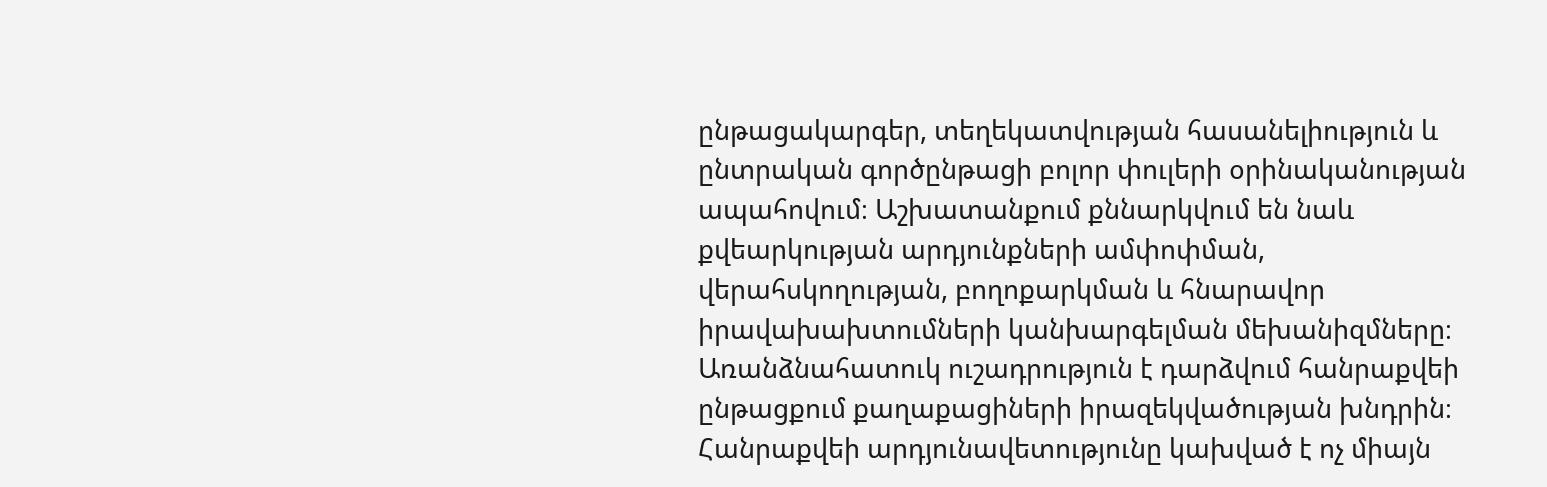ընթացակարգեր, տեղեկատվության հասանելիություն և ընտրական գործընթացի բոլոր փուլերի օրինականության ապահովում։ Աշխատանքում քննարկվում են նաև քվեարկության արդյունքների ամփոփման, վերահսկողության, բողոքարկման և հնարավոր իրավախախտումների կանխարգելման մեխանիզմները։ Առանձնահատուկ ուշադրություն է դարձվում հանրաքվեի ընթացքում քաղաքացիների իրազեկվածության խնդրին։ Հանրաքվեի արդյունավետությունը կախված է ոչ միայն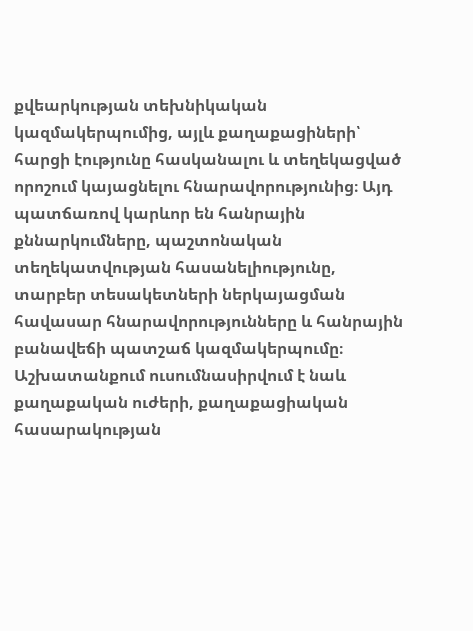քվեարկության տեխնիկական կազմակերպումից, այլև քաղաքացիների՝ հարցի էությունը հասկանալու և տեղեկացված որոշում կայացնելու հնարավորությունից։ Այդ պատճառով կարևոր են հանրային քննարկումները, պաշտոնական տեղեկատվության հասանելիությունը, տարբեր տեսակետների ներկայացման հավասար հնարավորությունները և հանրային բանավեճի պատշաճ կազմակերպումը։ Աշխատանքում ուսումնասիրվում է նաև քաղաքական ուժերի, քաղաքացիական հասարակության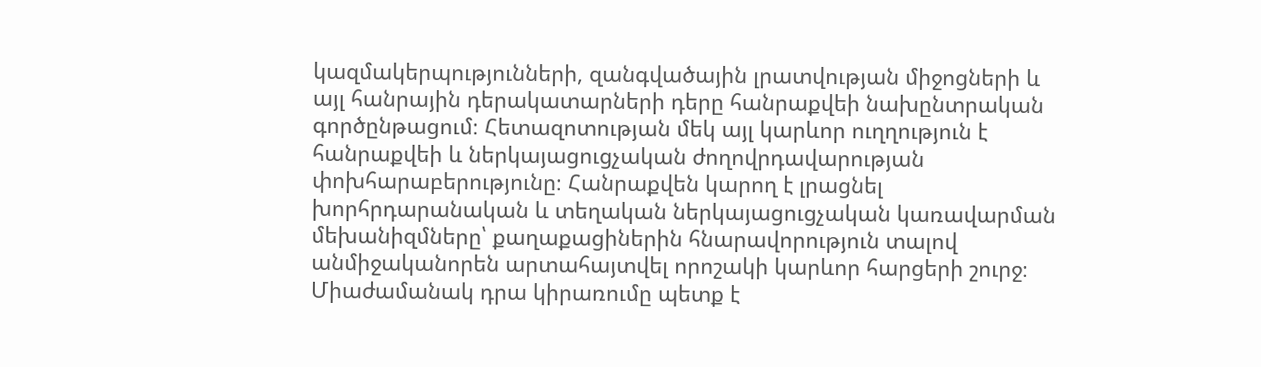կազմակերպությունների, զանգվածային լրատվության միջոցների և այլ հանրային դերակատարների դերը հանրաքվեի նախընտրական գործընթացում։ Հետազոտության մեկ այլ կարևոր ուղղություն է հանրաքվեի և ներկայացուցչական ժողովրդավարության փոխհարաբերությունը։ Հանրաքվեն կարող է լրացնել խորհրդարանական և տեղական ներկայացուցչական կառավարման մեխանիզմները՝ քաղաքացիներին հնարավորություն տալով անմիջականորեն արտահայտվել որոշակի կարևոր հարցերի շուրջ։ Միաժամանակ դրա կիրառումը պետք է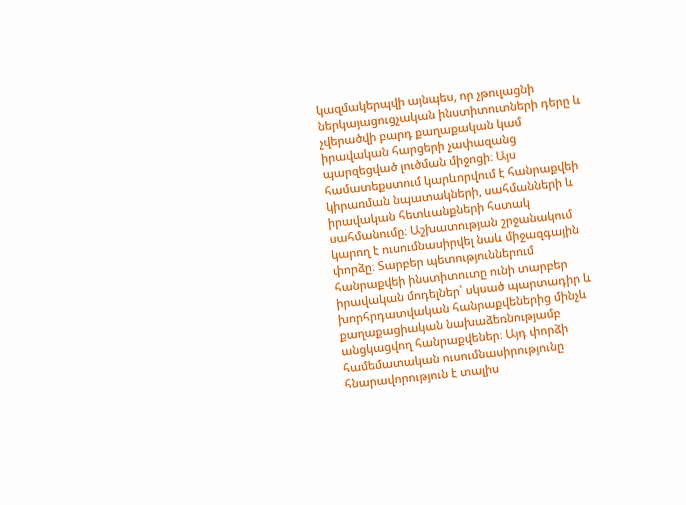կազմակերպվի այնպես, որ չթուլացնի ներկայացուցչական ինստիտուտների դերը և չվերածվի բարդ քաղաքական կամ իրավական հարցերի չափազանց պարզեցված լուծման միջոցի։ Այս համատեքստում կարևորվում է հանրաքվեի կիրառման նպատակների, սահմանների և իրավական հետևանքների հստակ սահմանումը։ Աշխատության շրջանակում կարող է ուսումնասիրվել նաև միջազգային փորձը։ Տարբեր պետություններում հանրաքվեի ինստիտուտը ունի տարբեր իրավական մոդելներ՝ սկսած պարտադիր և խորհրդատվական հանրաքվեներից մինչև քաղաքացիական նախաձեռնությամբ անցկացվող հանրաքվեներ։ Այդ փորձի համեմատական ուսումնասիրությունը հնարավորություն է տալիս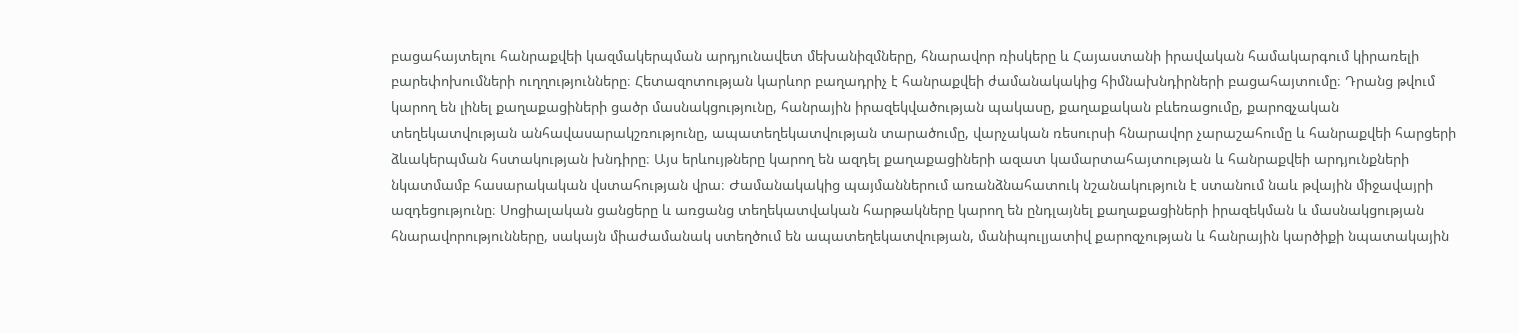բացահայտելու հանրաքվեի կազմակերպման արդյունավետ մեխանիզմները, հնարավոր ռիսկերը և Հայաստանի իրավական համակարգում կիրառելի բարեփոխումների ուղղությունները։ Հետազոտության կարևոր բաղադրիչ է հանրաքվեի ժամանակակից հիմնախնդիրների բացահայտումը։ Դրանց թվում կարող են լինել քաղաքացիների ցածր մասնակցությունը, հանրային իրազեկվածության պակասը, քաղաքական բևեռացումը, քարոզչական տեղեկատվության անհավասարակշռությունը, ապատեղեկատվության տարածումը, վարչական ռեսուրսի հնարավոր չարաշահումը և հանրաքվեի հարցերի ձևակերպման հստակության խնդիրը։ Այս երևույթները կարող են ազդել քաղաքացիների ազատ կամարտահայտության և հանրաքվեի արդյունքների նկատմամբ հասարակական վստահության վրա։ Ժամանակակից պայմաններում առանձնահատուկ նշանակություն է ստանում նաև թվային միջավայրի ազդեցությունը։ Սոցիալական ցանցերը և առցանց տեղեկատվական հարթակները կարող են ընդլայնել քաղաքացիների իրազեկման և մասնակցության հնարավորությունները, սակայն միաժամանակ ստեղծում են ապատեղեկատվության, մանիպուլյատիվ քարոզչության և հանրային կարծիքի նպատակային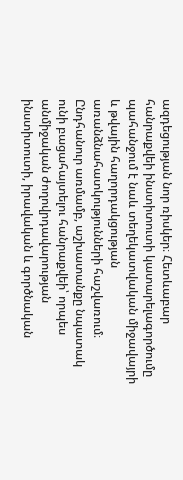ազդեցության նոր ռիսկեր։ Հետևաբար հանրաքվեի ինստիտուտի կատարելագործումը պահանջում է նաև տեղեկատվական միջավայրի և թվային հաղորդակցության առանձնահատկությունների հաշվառում։ Ընդհանուր առմամբ, աշխատանքը նպատակ ունի բացահայտելու հանրաքվեի՝ որպես անմիջական ժողովրդավարության ինստիտուտի, իրավական և գործնական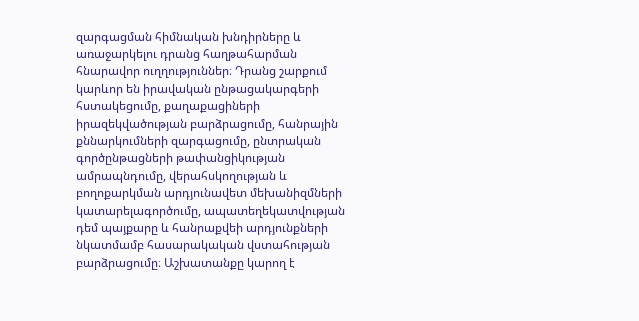զարգացման հիմնական խնդիրները և առաջարկելու դրանց հաղթահարման հնարավոր ուղղություններ։ Դրանց շարքում կարևոր են իրավական ընթացակարգերի հստակեցումը, քաղաքացիների իրազեկվածության բարձրացումը, հանրային քննարկումների զարգացումը, ընտրական գործընթացների թափանցիկության ամրապնդումը, վերահսկողության և բողոքարկման արդյունավետ մեխանիզմների կատարելագործումը, ապատեղեկատվության դեմ պայքարը և հանրաքվեի արդյունքների նկատմամբ հասարակական վստահության բարձրացումը։ Աշխատանքը կարող է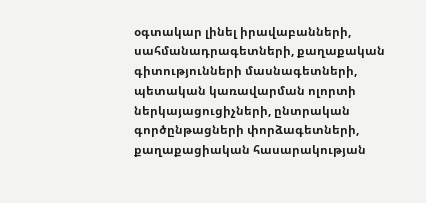օգտակար լինել իրավաբանների, սահմանադրագետների, քաղաքական գիտությունների մասնագետների, պետական կառավարման ոլորտի ներկայացուցիչների, ընտրական գործընթացների փորձագետների, քաղաքացիական հասարակության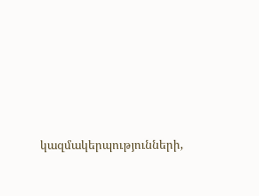կազմակերպությունների,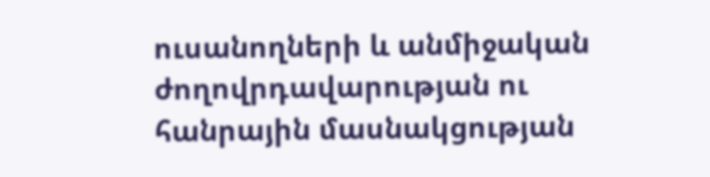ուսանողների և անմիջական ժողովրդավարության ու հանրային մասնակցության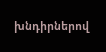խնդիրներով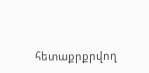հետաքրքրվող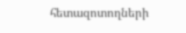հետազոտողների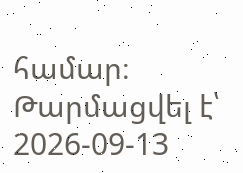համար։
Թարմացվել է՝ 2026-09-13